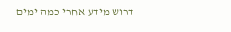דרוש מידע אחרי כמה ימים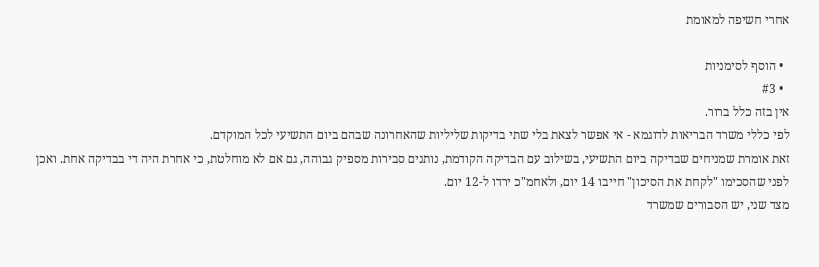אחרי חשיפה למאומת

  • הוסף לסימניות
  • #3
אין בזה כלל ברור.
לפי כללי משרד הבריאות לדוגמא - אי אפשר לצאת בלי שתי בדיקות שליליות שהאחרונה שבהם ביום התשיעי לכל המוקדם.
זאת אומרת שמניחים שבדיקה ביום התשיעי, בשילוב עם הבדיקה הקודמת, נותנים סבירות מספיק גבוהה, גם אם לא מוחלטת, כי אחרת היה די בבדיקה אחת. ואכן לפני שהסכימו "לקחת את הסיכון" חייבו 14 יום, ולאחמ"כ ירדו ל-12 יום.
מצד שני, יש הסבורים שמשרד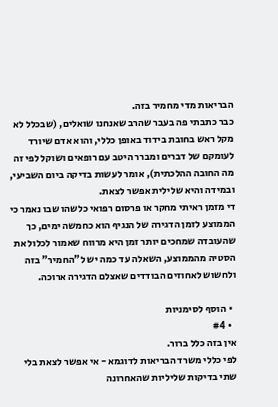הבריאות מדי מחמיר בזה.
כבר כתבתי פה בעבר שהרב שאנחנו שואלים, (שבכלל לא מקל ראש בחובת בידוד באופן כללי, והוא אדם שיורד לעומקם של דברים ומברר היטב עם רופאים ושוקל לפי זה מה החובה ההלכתית), אומר לעשות בדיקה ביום השביעי, ובמידה והיא שלילית אפשר לצאת.
די מזמן ראיתי מחקר או פרסום רפואי כלשהו שבו נאמר כי הממוצע לזמן הדגירה של הנגיף הוא כחמשה ימים, כך שהעובדה שמחכים יותר זמן היא מרווח שאמור לכלול את הסטיה מהממוצע, השאלה עד כמה יש ל"החמיר" בזה ולחשוש לאחוזים הבודדים שאצלם הדגירה ארוכה.

  • הוסף לסימניות
  • #4
אין בזה כלל ברור.
לפי כללי משרד הבריאות לדוגמא - אי אפשר לצאת בלי שתי בדיקות שליליות שהאחרונה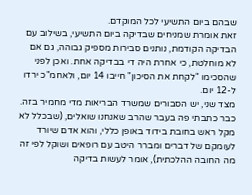שבהם ביום התשיעי לכל המוקדם.
זאת אומרת שמניחים שבדיקה ביום התשיעי, בשילוב עם הבדיקה הקודמת, נותנים סבירות מספיק גבוהה, גם אם לא מוחלטת, כי אחרת היה די בבדיקה אחת. ואכן לפני שהסכימו "לקחת את הסיכון" חייבו 14 יום, ולאחמ"כ ירדו ל-12 יום.
מצד שני, יש הסבורים שמשרד הבריאות מדי מחמיר בזה.
כבר כתבתי פה בעבר שהרב שאנחנו שואלים, (שבכלל לא מקל ראש בחובת בידוד באופן כללי, והוא אדם שיורד לעומקם של דברים ומברר היטב עם רופאים ושוקל לפי זה מה החובה ההלכתית), אומר לעשות בדיקה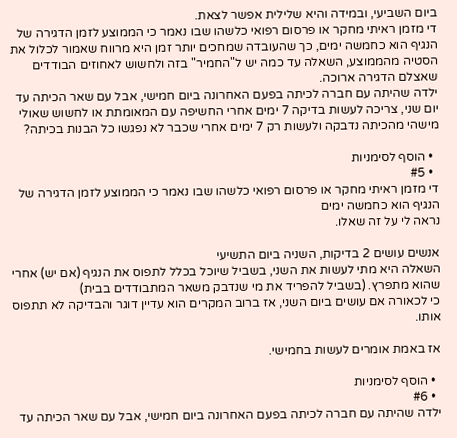ביום השביעי, ובמידה והיא שלילית אפשר לצאת.
די מזמן ראיתי מחקר או פרסום רפואי כלשהו שבו נאמר כי הממוצע לזמן הדגירה של הנגיף הוא כחמשה ימים, כך שהעובדה שמחכים יותר זמן היא מרווח שאמור לכלול את הסטיה מהממוצע, השאלה עד כמה יש ל"החמיר" בזה ולחשוש לאחוזים הבודדים שאצלם הדגירה ארוכה.
ילדה שהיתה עם חברה לכיתה בפעם האחרונה ביום חמישי, אבל עם שאר הכיתה עד יום שני, צריכה לעשות בדיקה 7 ימים אחרי החשיפה עם המאומתת או לחשוש שאולי מישהי מהכיתה נדבקה ולעשות רק 7 ימים אחרי שכבר לא נפגשו כל הבנות בכיתה?

  • הוסף לסימניות
  • #5
די מזמן ראיתי מחקר או פרסום רפואי כלשהו שבו נאמר כי הממוצע לזמן הדגירה של הנגיף הוא כחמשה ימים
נראה לי על זה שאלו.

אנשים עושים 2 בדיקות, השניה ביום התשיעי
השאלה היא מתי לעשות את השני, בשביל שיוכל בכלל לתפוס את הנגיף (אם יש) אחרי שהוא מתפרץ. (בשביל להפריד את מי שנדבק משאר המתבודדים בבית)
כי לכאורה אם עושים ביום השני, אז ברוב המקרים הוא עדיין דוגר והבדיקה לא תתפוס אותו.

אז באמת אומרים לעשות בחמישי.

  • הוסף לסימניות
  • #6
ילדה שהיתה עם חברה לכיתה בפעם האחרונה ביום חמישי, אבל עם שאר הכיתה עד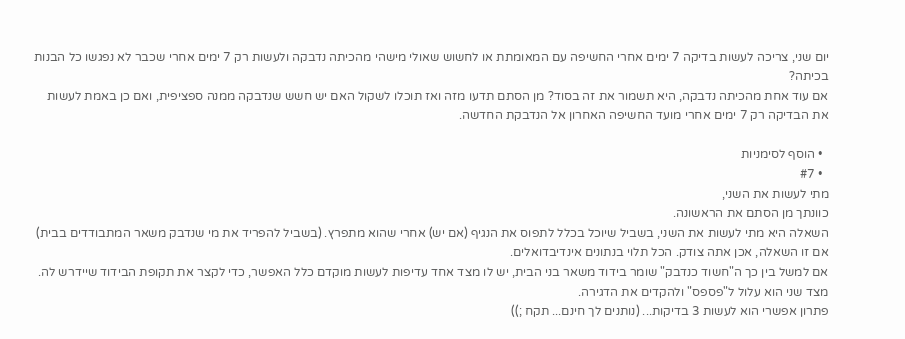יום שני, צריכה לעשות בדיקה 7 ימים אחרי החשיפה עם המאומתת או לחשוש שאולי מישהי מהכיתה נדבקה ולעשות רק 7 ימים אחרי שכבר לא נפגשו כל הבנות בכיתה?
אם עוד אחת מהכיתה נדבקה, היא תשמור את זה בסוד? מן הסתם תדעו מזה ואז תוכלו לשקול האם יש חשש שנדבקה ממנה ספציפית, ואם כן באמת לעשות את הבדיקה רק 7 ימים אחרי מועד החשיפה האחרון אל הנדבקת החדשה.

  • הוסף לסימניות
  • #7
מתי לעשות את השני,
כוונתך מן הסתם את הראשונה.
השאלה היא מתי לעשות את השני, בשביל שיוכל בכלל לתפוס את הנגיף (אם יש) אחרי שהוא מתפרץ. (בשביל להפריד את מי שנדבק משאר המתבודדים בבית)
אם זו השאלה, אכן אתה צודק. הכל תלוי בנתונים אינדיבדואלים.
אם למשל בין כך ה"חשוד כנדבק" שומר בידוד משאר בני הבית, יש לו מצד אחד עדיפות לעשות מוקדם כלל האפשר, כדי לקצר את תקופת הבידוד שיידרש לה. מצד שני הוא עלול ל"פספס" ולהקדים את הדגירה.
פתרון אפשרי הוא לעשות 3 בדיקות... (נותנים לך חינם... תקח ;))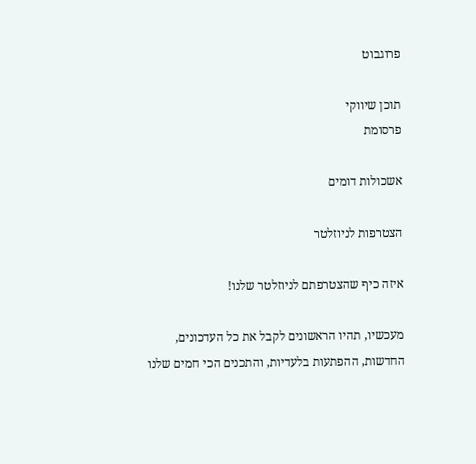פרוגבוט

תוכן שיווקי
פרסומת

אשכולות דומים

הצטרפות לניוזלטר

איזה כיף שהצטרפתם לניוזלטר שלנו!

מעכשיו, תהיו הראשונים לקבל את כל העדכונים, החדשות, ההפתעות בלעדיות, והתכנים הכי חמים שלנו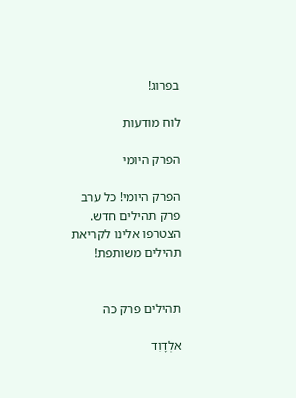בפרוג!

לוח מודעות

הפרק היומי

הפרק היומי! כל ערב פרק תהילים חדש. הצטרפו אלינו לקריאת תהילים משותפת!


תהילים פרק כה

אלְדָוִד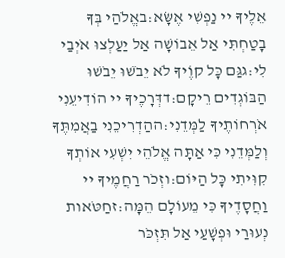אֵלֶיךָ יי נַפְשִׁי אֶשָּׂא:באֱלֹהַי בְּךָ בָטַחְתִּי אַל אֵבוֹשָׁה אַל יַעַלְצוּ אֹיְבַי לִי:גגַּם כָּל קוֶֹיךָ לֹא יֵבֹשׁוּ יֵבֹשׁוּ הַבּוֹגְדִים רֵיקָם:דדְּרָכֶיךָ יי הוֹדִיעֵנִי אֹרְחוֹתֶיךָ לַמְּדֵנִי:ההַדְרִיכֵנִי בַאֲמִתֶּךָ וְלַמְּדֵנִי כִּי אַתָּה אֱלֹהֵי יִשְׁעִי אוֹתְךָ קִוִּיתִי כָּל הַיּוֹם:וזְכֹר רַחֲמֶיךָ יי וַחֲסָדֶיךָ כִּי מֵעוֹלָם הֵמָּה:זחַטֹּאות נְעוּרַי וּפְשָׁעַי אַל תִּזְכֹּר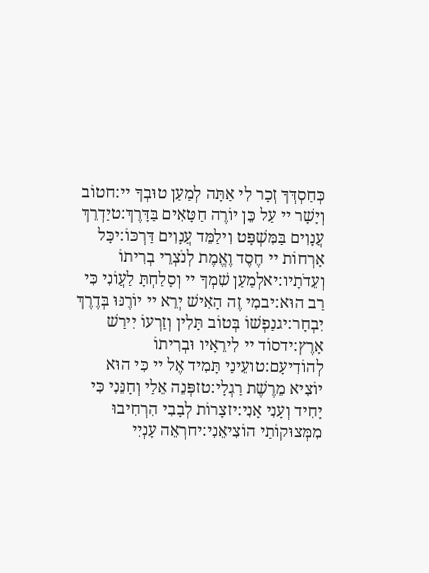כְּחַסְדְּךָ זְכָר לִי אַתָּה לְמַעַן טוּבְךָ יי:חטוֹב וְיָשָׁר יי עַל כֵּן יוֹרֶה חַטָּאִים בַּדָּרֶךְ:טיַדְרֵךְ עֲנָוִים בַּמִּשְׁפָּט וִילַמֵּד עֲנָוִים דַּרְכּוֹ:יכָּל אָרְחוֹת יי חֶסֶד וֶאֱמֶת לְנֹצְרֵי בְרִיתוֹ וְעֵדֹתָיו:יאלְמַעַן שִׁמְךָ יי וְסָלַחְתָּ לַעֲוֹנִי כִּי רַב הוּא:יבמִי זֶה הָאִישׁ יְרֵא יי יוֹרֶנּוּ בְּדֶרֶךְ יִבְחָר:יגנַפְשׁוֹ בְּטוֹב תָּלִין וְזַרְעוֹ יִירַשׁ אָרֶץ:ידסוֹד יי לִירֵאָיו וּבְרִיתוֹ לְהוֹדִיעָם:טועֵינַי תָּמִיד אֶל יי כִּי הוּא יוֹצִיא מֵרֶשֶׁת רַגְלָי:טזפְּנֵה אֵלַי וְחָנֵּנִי כִּי יָחִיד וְעָנִי אָנִי:יזצָרוֹת לְבָבִי הִרְחִיבוּ מִמְּצוּקוֹתַי הוֹצִיאֵנִי:יחרְאֵה עָנְיִי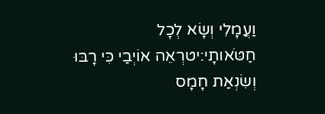וַעֲמָלִי וְשָׂא לְכָל חַטֹּאותָי:יטרְאֵה אוֹיְבַי כִּי רָבּוּ וְשִׂנְאַת חָמָס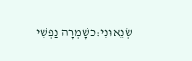שְׂנֵאוּנִי:כשָׁמְרָה נַפְשִׁי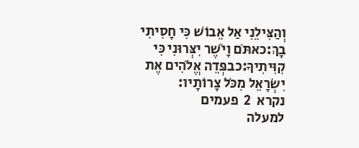וְהַצִּילֵנִי אַל אֵבוֹשׁ כִּי חָסִיתִי בָךְ:כאתֹּם וָיֹשֶׁר יִצְּרוּנִי כִּי קִוִּיתִיךָ:כבפְּדֵה אֱלֹהִים אֶת יִשְׂרָאֵל מִכֹּל צָרוֹתָיו:
נקרא  2  פעמים
למעלה